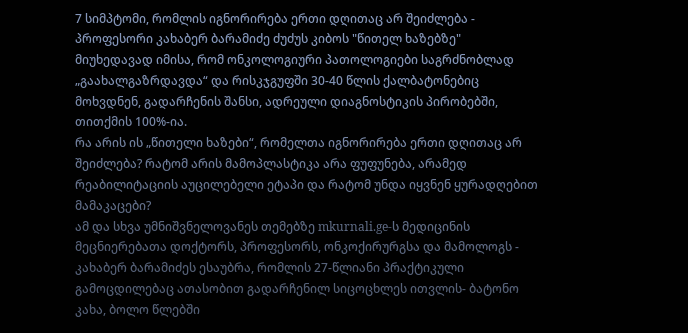7 სიმპტომი, რომლის იგნორირება ერთი დღითაც არ შეიძლება - პროფესორი კახაბერ ბარამიძე ძუძუს კიბოს "წითელ ხაზებზე"
მიუხედავად იმისა, რომ ონკოლოგიური პათოლოგიები საგრძნობლად „გაახალგაზრდავდა“ და რისკჯგუფში 30-40 წლის ქალბატონებიც მოხვდნენ, გადარჩენის შანსი, ადრეული დიაგნოსტიკის პირობებში, თითქმის 100%-ია.
რა არის ის „წითელი ხაზები“, რომელთა იგნორირება ერთი დღითაც არ შეიძლება? რატომ არის მამოპლასტიკა არა ფუფუნება, არამედ რეაბილიტაციის აუცილებელი ეტაპი და რატომ უნდა იყვნენ ყურადღებით მამაკაცები?
ამ და სხვა უმნიშვნელოვანეს თემებზე mkurnali.ge-ს მედიცინის მეცნიერებათა დოქტორს, პროფესორს, ონკოქირურგსა და მამოლოგს - კახაბერ ბარამიძეს ესაუბრა, რომლის 27-წლიანი პრაქტიკული გამოცდილებაც ათასობით გადარჩენილ სიცოცხლეს ითვლის- ბატონო კახა, ბოლო წლებში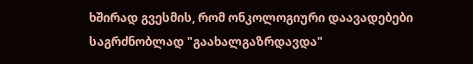ხშირად გვესმის, რომ ონკოლოგიური დაავადებები საგრძნობლად "გაახალგაზრდავდა"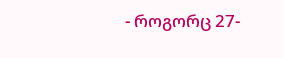- როგორც 27-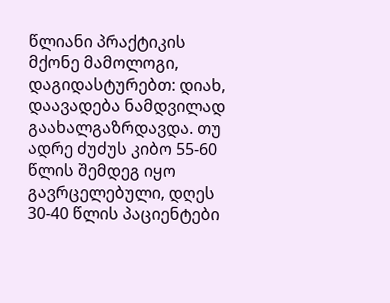წლიანი პრაქტიკის მქონე მამოლოგი, დაგიდასტურებთ: დიახ, დაავადება ნამდვილად გაახალგაზრდავდა. თუ ადრე ძუძუს კიბო 55-60 წლის შემდეგ იყო გავრცელებული, დღეს 30-40 წლის პაციენტები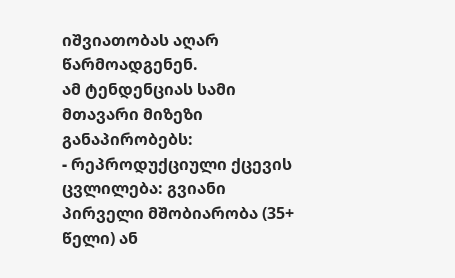იშვიათობას აღარ წარმოადგენენ.
ამ ტენდენციას სამი მთავარი მიზეზი განაპირობებს:
- რეპროდუქციული ქცევის ცვლილება: გვიანი პირველი მშობიარობა (35+ წელი) ან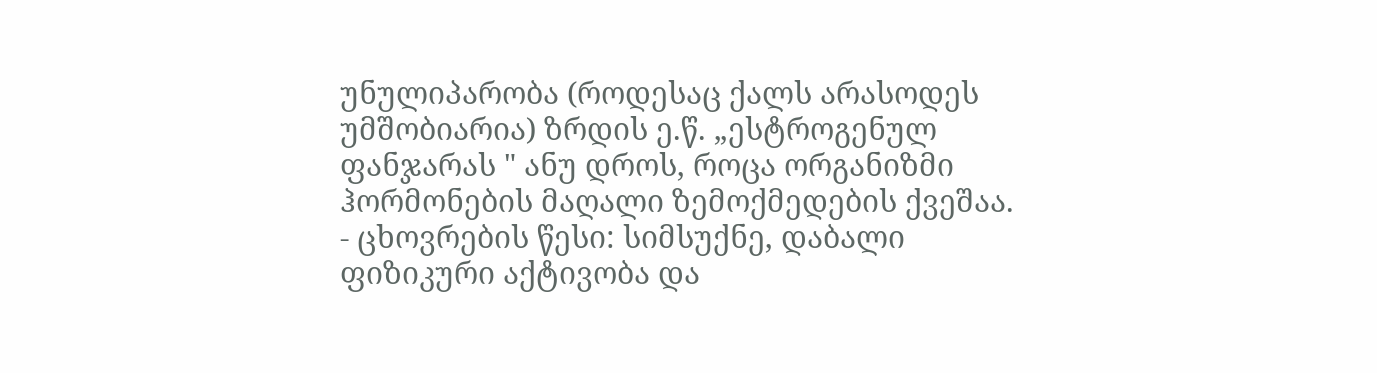უნულიპარობა (როდესაც ქალს არასოდეს უმშობიარია) ზრდის ე.წ. „ესტროგენულ ფანჯარას " ანუ დროს, როცა ორგანიზმი ჰორმონების მაღალი ზემოქმედების ქვეშაა.
- ცხოვრების წესი: სიმსუქნე, დაბალი ფიზიკური აქტივობა და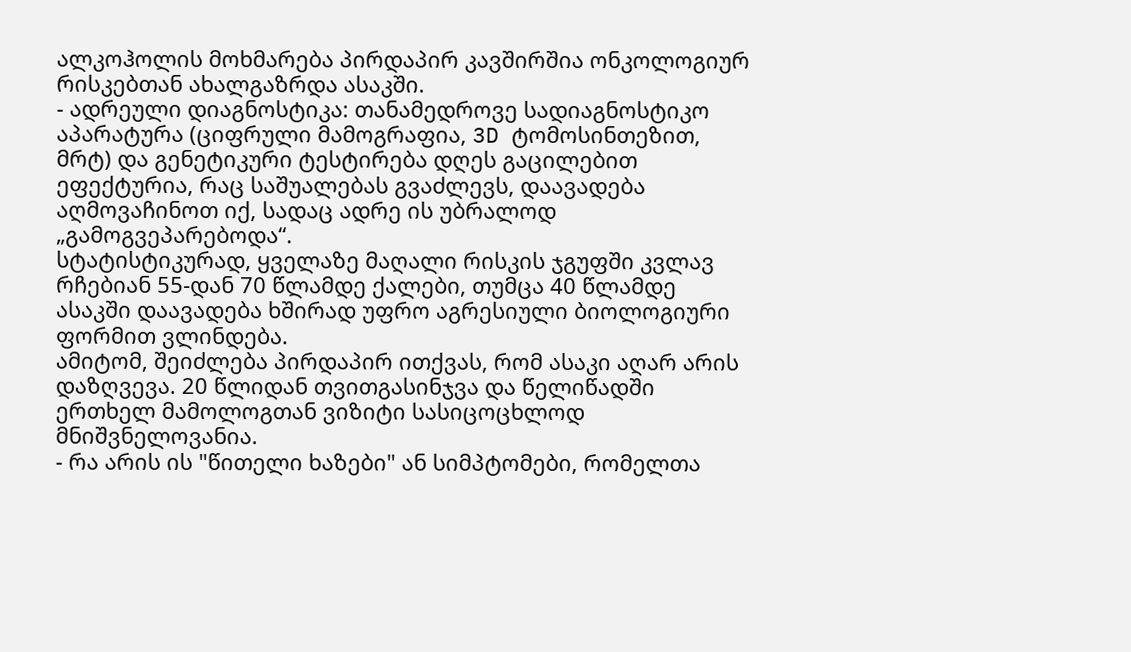ალკოჰოლის მოხმარება პირდაპირ კავშირშია ონკოლოგიურ რისკებთან ახალგაზრდა ასაკში.
- ადრეული დიაგნოსტიკა: თანამედროვე სადიაგნოსტიკო აპარატურა (ციფრული მამოგრაფია, 3D ტომოსინთეზით, მრტ) და გენეტიკური ტესტირება დღეს გაცილებით ეფექტურია, რაც საშუალებას გვაძლევს, დაავადება აღმოვაჩინოთ იქ, სადაც ადრე ის უბრალოდ „გამოგვეპარებოდა“.
სტატისტიკურად, ყველაზე მაღალი რისკის ჯგუფში კვლავ რჩებიან 55-დან 70 წლამდე ქალები, თუმცა 40 წლამდე ასაკში დაავადება ხშირად უფრო აგრესიული ბიოლოგიური ფორმით ვლინდება.
ამიტომ, შეიძლება პირდაპირ ითქვას, რომ ასაკი აღარ არის დაზღვევა. 20 წლიდან თვითგასინჯვა და წელიწადში ერთხელ მამოლოგთან ვიზიტი სასიცოცხლოდ მნიშვნელოვანია.
- რა არის ის "წითელი ხაზები" ან სიმპტომები, რომელთა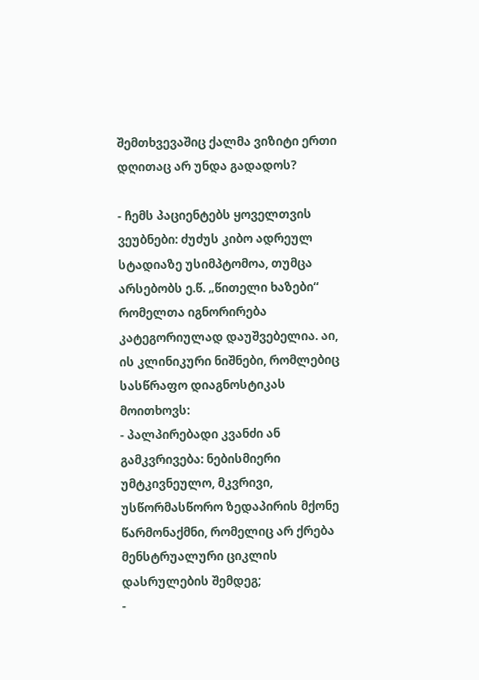შემთხვევაშიც ქალმა ვიზიტი ერთი დღითაც არ უნდა გადადოს?

- ჩემს პაციენტებს ყოველთვის ვეუბნები: ძუძუს კიბო ადრეულ სტადიაზე უსიმპტომოა, თუმცა არსებობს ე.წ. „წითელი ხაზები“ რომელთა იგნორირება კატეგორიულად დაუშვებელია. აი, ის კლინიკური ნიშნები, რომლებიც სასწრაფო დიაგნოსტიკას მოითხოვს:
- პალპირებადი კვანძი ან გამკვრივება: ნებისმიერი უმტკივნეულო, მკვრივი, უსწორმასწორო ზედაპირის მქონე წარმონაქმნი, რომელიც არ ქრება მენსტრუალური ციკლის დასრულების შემდეგ;
-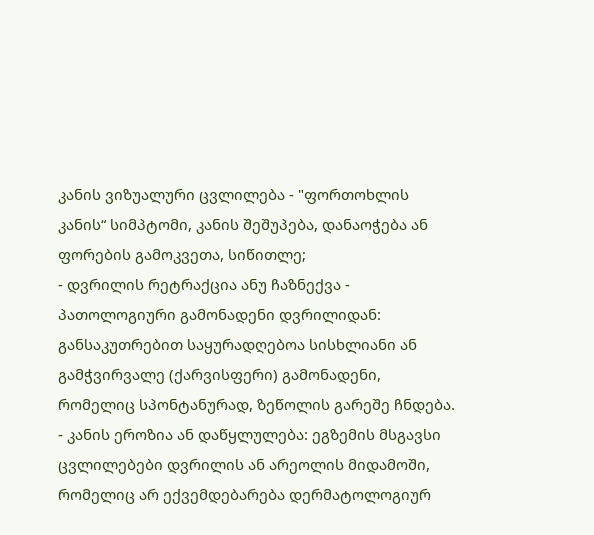კანის ვიზუალური ცვლილება - "ფორთოხლის კანის“ სიმპტომი, კანის შეშუპება, დანაოჭება ან ფორების გამოკვეთა, სიწითლე;
- დვრილის რეტრაქცია ანუ ჩაზნექვა - პათოლოგიური გამონადენი დვრილიდან: განსაკუთრებით საყურადღებოა სისხლიანი ან გამჭვირვალე (ქარვისფერი) გამონადენი, რომელიც სპონტანურად, ზეწოლის გარეშე ჩნდება.
- კანის ეროზია ან დაწყლულება: ეგზემის მსგავსი ცვლილებები დვრილის ან არეოლის მიდამოში, რომელიც არ ექვემდებარება დერმატოლოგიურ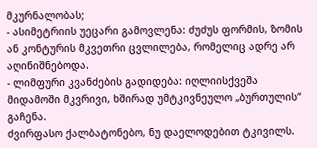მკურნალობას;
- ასიმეტრიის უეცარი გამოვლენა: ძუძუს ფორმის, ზომის ან კონტურის მკვეთრი ცვლილება, რომელიც ადრე არ აღინიშნებოდა.
- ლიმფური კვანძების გადიდება: იღლიისქვეშა მიდამოში მკვრივი, ხშირად უმტკივნეულო „ბურთულის“ გაჩენა.
ძვირფასო ქალბატონებო, ნუ დაელოდებით ტკივილს.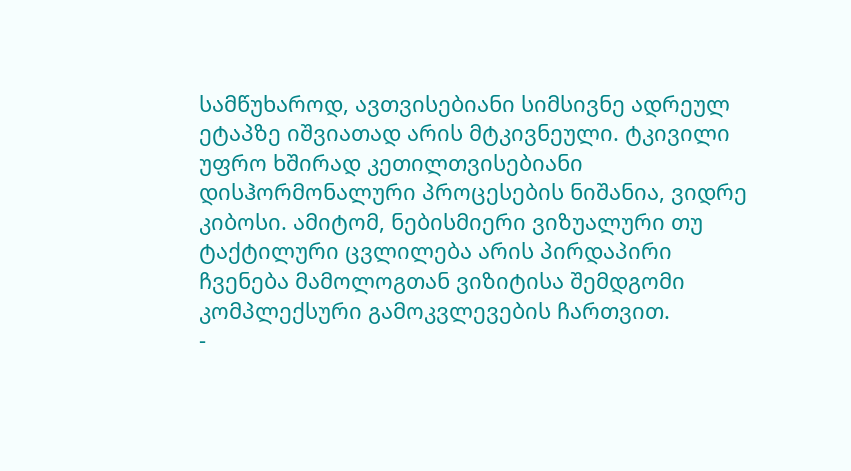სამწუხაროდ, ავთვისებიანი სიმსივნე ადრეულ ეტაპზე იშვიათად არის მტკივნეული. ტკივილი უფრო ხშირად კეთილთვისებიანი დისჰორმონალური პროცესების ნიშანია, ვიდრე კიბოსი. ამიტომ, ნებისმიერი ვიზუალური თუ ტაქტილური ცვლილება არის პირდაპირი ჩვენება მამოლოგთან ვიზიტისა შემდგომი კომპლექსური გამოკვლევების ჩართვით.
-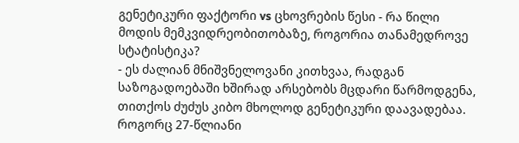გენეტიკური ფაქტორი vs ცხოვრების წესი - რა წილი მოდის მემკვიდრეობითობაზე, როგორია თანამედროვე სტატისტიკა?
- ეს ძალიან მნიშვნელოვანი კითხვაა, რადგან საზოგადოებაში ხშირად არსებობს მცდარი წარმოდგენა, თითქოს ძუძუს კიბო მხოლოდ გენეტიკური დაავადებაა. როგორც 27-წლიანი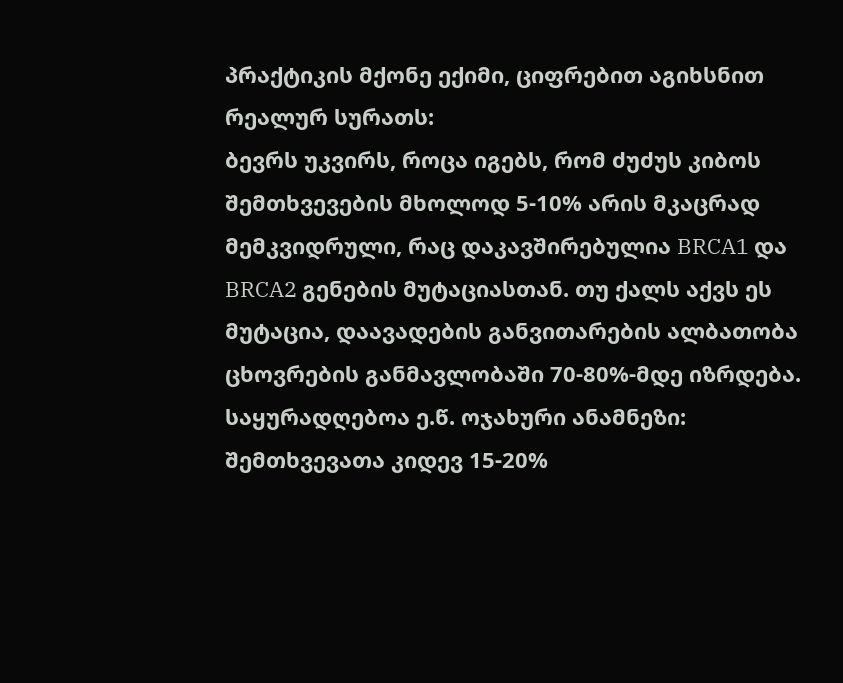პრაქტიკის მქონე ექიმი, ციფრებით აგიხსნით რეალურ სურათს:
ბევრს უკვირს, როცა იგებს, რომ ძუძუს კიბოს შემთხვევების მხოლოდ 5-10% არის მკაცრად მემკვიდრული, რაც დაკავშირებულია BRCA1 და BRCA2 გენების მუტაციასთან. თუ ქალს აქვს ეს მუტაცია, დაავადების განვითარების ალბათობა ცხოვრების განმავლობაში 70-80%-მდე იზრდება.
საყურადღებოა ე.წ. ოჯახური ანამნეზი: შემთხვევათა კიდევ 15-20%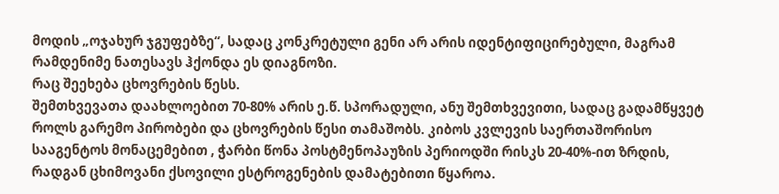მოდის „ოჯახურ ჯგუფებზე“, სადაც კონკრეტული გენი არ არის იდენტიფიცირებული, მაგრამ რამდენიმე ნათესავს ჰქონდა ეს დიაგნოზი.
რაც შეეხება ცხოვრების წესს.
შემთხვევათა დაახლოებით 70-80% არის ე.წ. სპორადული, ანუ შემთხვევითი, სადაც გადამწყვეტ როლს გარემო პირობები და ცხოვრების წესი თამაშობს. კიბოს კვლევის საერთაშორისო სააგენტოს მონაცემებით , ჭარბი წონა პოსტმენოპაუზის პერიოდში რისკს 20-40%-ით ზრდის, რადგან ცხიმოვანი ქსოვილი ესტროგენების დამატებითი წყაროა.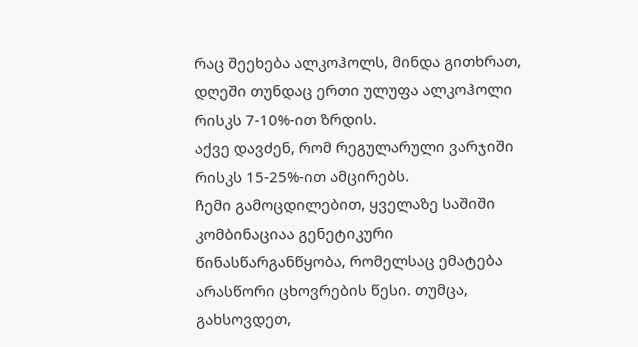რაც შეეხება ალკოჰოლს, მინდა გითხრათ, დღეში თუნდაც ერთი ულუფა ალკოჰოლი რისკს 7-10%-ით ზრდის.
აქვე დავძენ, რომ რეგულარული ვარჯიში რისკს 15-25%-ით ამცირებს.
ჩემი გამოცდილებით, ყველაზე საშიში კომბინაციაა გენეტიკური წინასწარგანწყობა, რომელსაც ემატება არასწორი ცხოვრების წესი. თუმცა, გახსოვდეთ,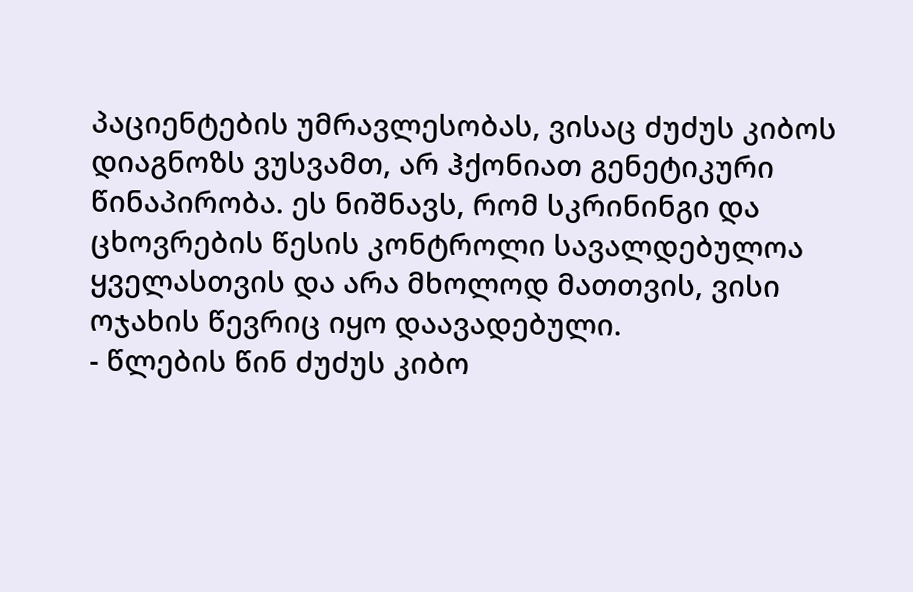პაციენტების უმრავლესობას, ვისაც ძუძუს კიბოს დიაგნოზს ვუსვამთ, არ ჰქონიათ გენეტიკური წინაპირობა. ეს ნიშნავს, რომ სკრინინგი და ცხოვრების წესის კონტროლი სავალდებულოა ყველასთვის და არა მხოლოდ მათთვის, ვისი ოჯახის წევრიც იყო დაავადებული.
- წლების წინ ძუძუს კიბო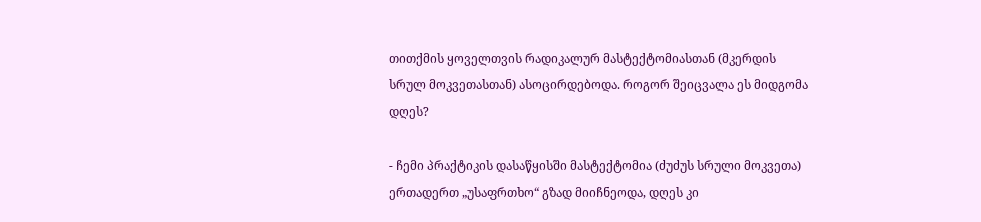თითქმის ყოველთვის რადიკალურ მასტექტომიასთან (მკერდის სრულ მოკვეთასთან) ასოცირდებოდა. როგორ შეიცვალა ეს მიდგომა დღეს?

- ჩემი პრაქტიკის დასაწყისში მასტექტომია (ძუძუს სრული მოკვეთა) ერთადერთ „უსაფრთხო“ გზად მიიჩნეოდა, დღეს კი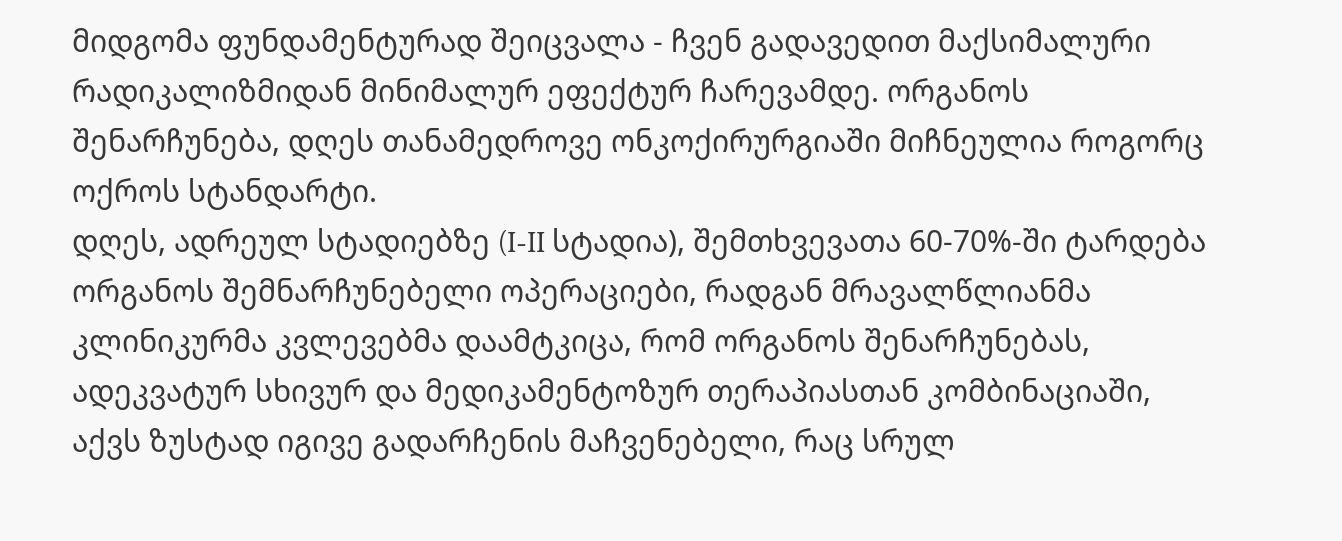მიდგომა ფუნდამენტურად შეიცვალა - ჩვენ გადავედით მაქსიმალური რადიკალიზმიდან მინიმალურ ეფექტურ ჩარევამდე. ორგანოს შენარჩუნება, დღეს თანამედროვე ონკოქირურგიაში მიჩნეულია როგორც ოქროს სტანდარტი.
დღეს, ადრეულ სტადიებზე (I-II სტადია), შემთხვევათა 60-70%-ში ტარდება ორგანოს შემნარჩუნებელი ოპერაციები, რადგან მრავალწლიანმა კლინიკურმა კვლევებმა დაამტკიცა, რომ ორგანოს შენარჩუნებას, ადეკვატურ სხივურ და მედიკამენტოზურ თერაპიასთან კომბინაციაში, აქვს ზუსტად იგივე გადარჩენის მაჩვენებელი, რაც სრულ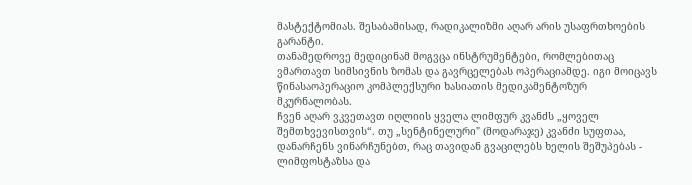მასტექტომიას. შესაბამისად, რადიკალიზმი აღარ არის უსაფრთხოების გარანტი.
თანამედროვე მედიცინამ მოგვცა ინსტრუმენტები, რომლებითაც ვმართავთ სიმსივნის ზომას და გავრცელებას ოპერაციამდე. იგი მოიცავს წინასაოპერაციო კომპლექსური ხასიათის მედიკამენტოზურ მკურნალობას.
ჩვენ აღარ ვკვეთავთ იღლიის ყველა ლიმფურ კვანძს „ყოველ შემთხვევისთვის“. თუ „სენტინელური" (მოდარაჯე) კვანძი სუფთაა, დანარჩენს ვინარჩუნებთ, რაც თავიდან გვაცილებს ხელის შეშუპებას - ლიმფოსტაზსა და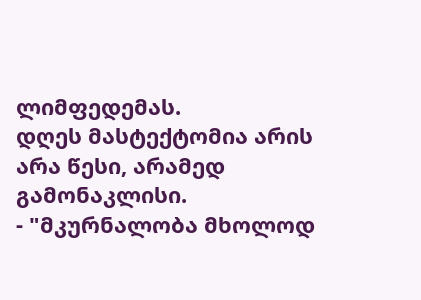ლიმფედემას.
დღეს მასტექტომია არის არა წესი, არამედ გამონაკლისი.
- "მკურნალობა მხოლოდ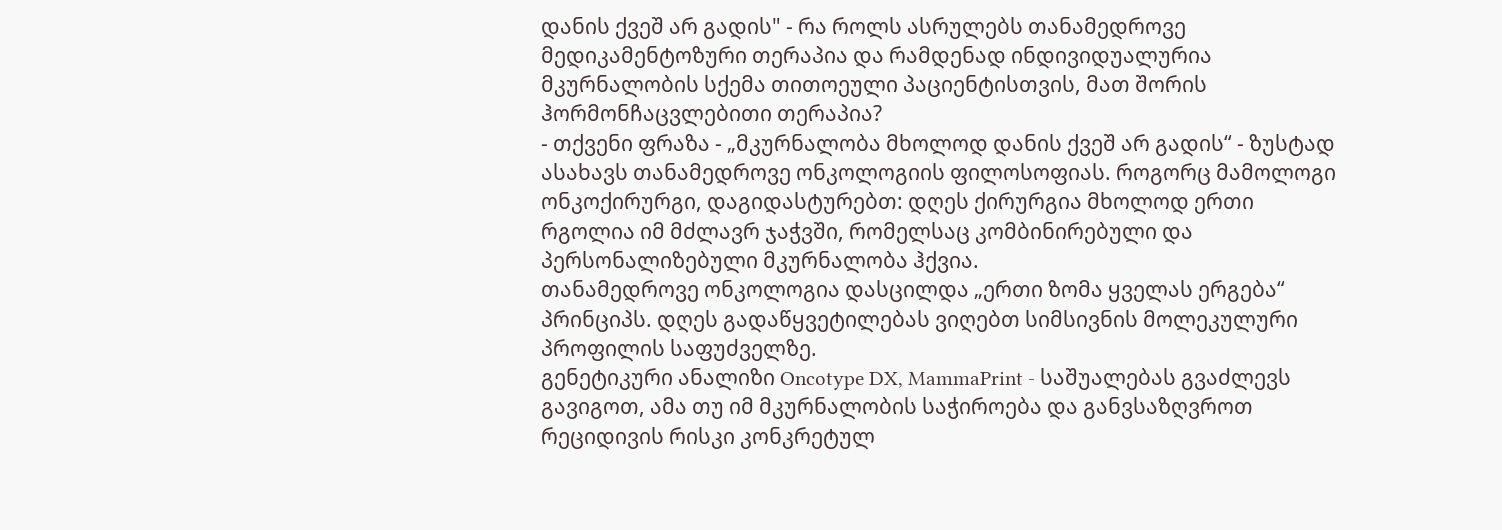დანის ქვეშ არ გადის" - რა როლს ასრულებს თანამედროვე მედიკამენტოზური თერაპია და რამდენად ინდივიდუალურია მკურნალობის სქემა თითოეული პაციენტისთვის, მათ შორის ჰორმონჩაცვლებითი თერაპია?
- თქვენი ფრაზა - „მკურნალობა მხოლოდ დანის ქვეშ არ გადის“ - ზუსტად ასახავს თანამედროვე ონკოლოგიის ფილოსოფიას. როგორც მამოლოგი ონკოქირურგი, დაგიდასტურებთ: დღეს ქირურგია მხოლოდ ერთი რგოლია იმ მძლავრ ჯაჭვში, რომელსაც კომბინირებული და პერსონალიზებული მკურნალობა ჰქვია.
თანამედროვე ონკოლოგია დასცილდა „ერთი ზომა ყველას ერგება“ პრინციპს. დღეს გადაწყვეტილებას ვიღებთ სიმსივნის მოლეკულური პროფილის საფუძველზე.
გენეტიკური ანალიზი Oncotype DX, MammaPrint - საშუალებას გვაძლევს გავიგოთ, ამა თუ იმ მკურნალობის საჭიროება და განვსაზღვროთ რეციდივის რისკი კონკრეტულ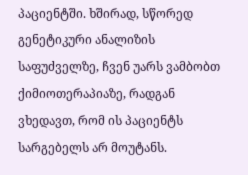პაციენტში. ხშირად, სწორედ გენეტიკური ანალიზის საფუძველზე, ჩვენ უარს ვამბობთ ქიმიოთერაპიაზე, რადგან ვხედავთ, რომ ის პაციენტს სარგებელს არ მოუტანს.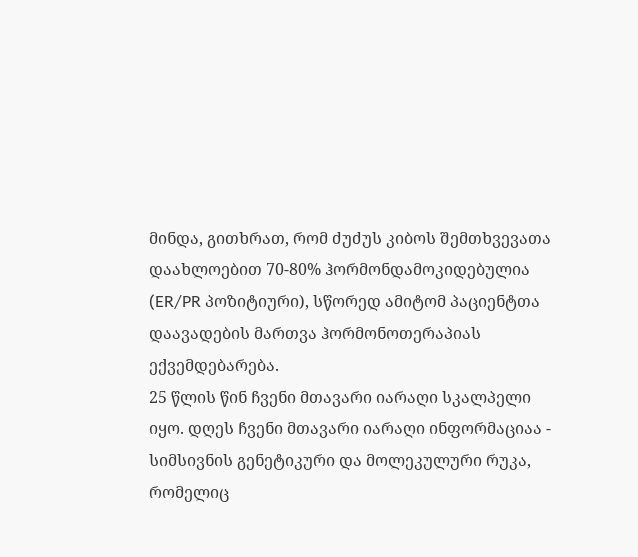მინდა, გითხრათ, რომ ძუძუს კიბოს შემთხვევათა დაახლოებით 70-80% ჰორმონდამოკიდებულია (ER/PR პოზიტიური), სწორედ ამიტომ პაციენტთა დაავადების მართვა ჰორმონოთერაპიას ექვემდებარება.
25 წლის წინ ჩვენი მთავარი იარაღი სკალპელი იყო. დღეს ჩვენი მთავარი იარაღი ინფორმაციაა - სიმსივნის გენეტიკური და მოლეკულური რუკა, რომელიც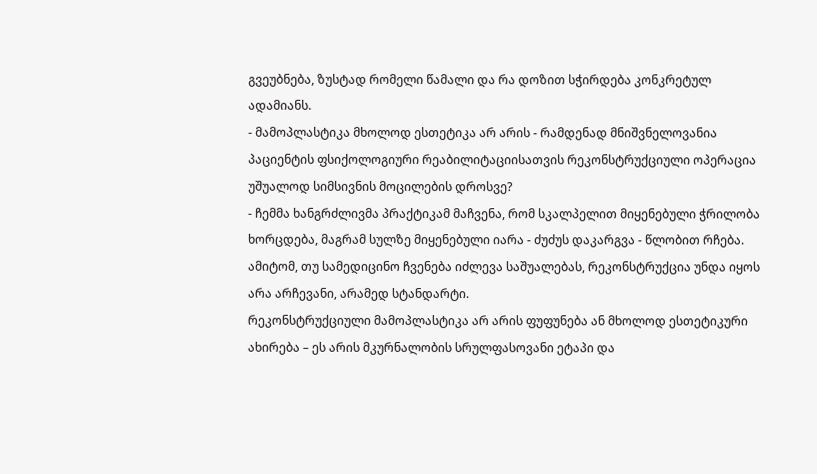გვეუბნება, ზუსტად რომელი წამალი და რა დოზით სჭირდება კონკრეტულ ადამიანს.
- მამოპლასტიკა მხოლოდ ესთეტიკა არ არის - რამდენად მნიშვნელოვანია პაციენტის ფსიქოლოგიური რეაბილიტაციისათვის რეკონსტრუქციული ოპერაცია უშუალოდ სიმსივნის მოცილების დროსვე?
- ჩემმა ხანგრძლივმა პრაქტიკამ მაჩვენა, რომ სკალპელით მიყენებული ჭრილობა ხორცდება, მაგრამ სულზე მიყენებული იარა - ძუძუს დაკარგვა - წლობით რჩება. ამიტომ, თუ სამედიცინო ჩვენება იძლევა საშუალებას, რეკონსტრუქცია უნდა იყოს არა არჩევანი, არამედ სტანდარტი.
რეკონსტრუქციული მამოპლასტიკა არ არის ფუფუნება ან მხოლოდ ესთეტიკური ახირება – ეს არის მკურნალობის სრულფასოვანი ეტაპი და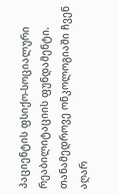პაციენტის ფსიქო-სოციალური რეაბილიტაციის ფუნდამენტი.
თანამედროვე ონკოლოგიაში ჩვენ აღარ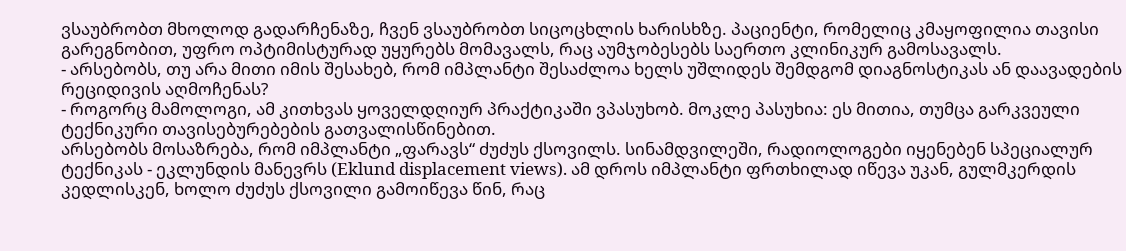ვსაუბრობთ მხოლოდ გადარჩენაზე, ჩვენ ვსაუბრობთ სიცოცხლის ხარისხზე. პაციენტი, რომელიც კმაყოფილია თავისი გარეგნობით, უფრო ოპტიმისტურად უყურებს მომავალს, რაც აუმჯობესებს საერთო კლინიკურ გამოსავალს.
- არსებობს, თუ არა მითი იმის შესახებ, რომ იმპლანტი შესაძლოა ხელს უშლიდეს შემდგომ დიაგნოსტიკას ან დაავადების რეციდივის აღმოჩენას?
- როგორც მამოლოგი, ამ კითხვას ყოველდღიურ პრაქტიკაში ვპასუხობ. მოკლე პასუხია: ეს მითია, თუმცა გარკვეული ტექნიკური თავისებურებების გათვალისწინებით.
არსებობს მოსაზრება, რომ იმპლანტი „ფარავს“ ძუძუს ქსოვილს. სინამდვილეში, რადიოლოგები იყენებენ სპეციალურ ტექნიკას - ეკლუნდის მანევრს (Eklund displacement views). ამ დროს იმპლანტი ფრთხილად იწევა უკან, გულმკერდის კედლისკენ, ხოლო ძუძუს ქსოვილი გამოიწევა წინ, რაც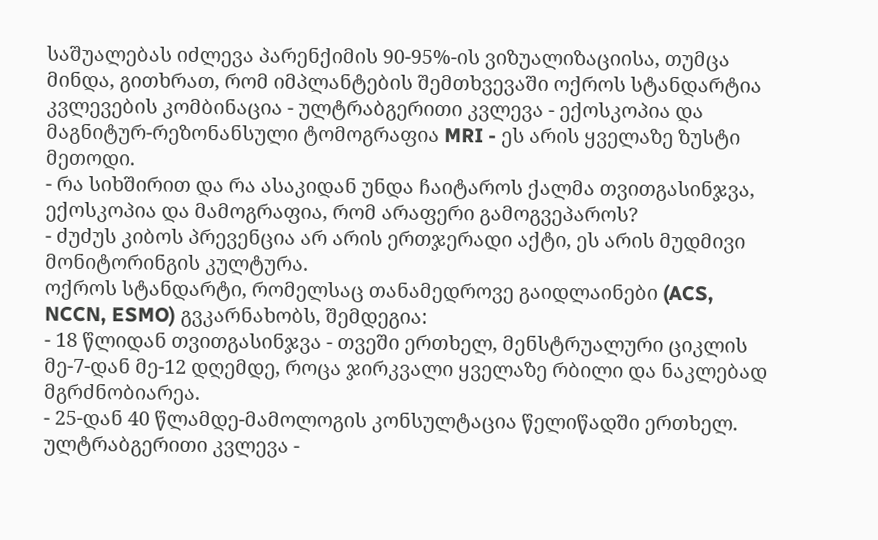საშუალებას იძლევა პარენქიმის 90-95%-ის ვიზუალიზაციისა, თუმცა მინდა, გითხრათ, რომ იმპლანტების შემთხვევაში ოქროს სტანდარტია კვლევების კომბინაცია - ულტრაბგერითი კვლევა - ექოსკოპია და მაგნიტურ-რეზონანსული ტომოგრაფია MRI - ეს არის ყველაზე ზუსტი მეთოდი.
- რა სიხშირით და რა ასაკიდან უნდა ჩაიტაროს ქალმა თვითგასინჯვა, ექოსკოპია და მამოგრაფია, რომ არაფერი გამოგვეპაროს?
- ძუძუს კიბოს პრევენცია არ არის ერთჯერადი აქტი, ეს არის მუდმივი მონიტორინგის კულტურა.
ოქროს სტანდარტი, რომელსაც თანამედროვე გაიდლაინები (ACS, NCCN, ESMO) გვკარნახობს, შემდეგია:
- 18 წლიდან თვითგასინჯვა - თვეში ერთხელ, მენსტრუალური ციკლის მე-7-დან მე-12 დღემდე, როცა ჯირკვალი ყველაზე რბილი და ნაკლებად მგრძნობიარეა.
- 25-დან 40 წლამდე-მამოლოგის კონსულტაცია წელიწადში ერთხელ.
ულტრაბგერითი კვლევა -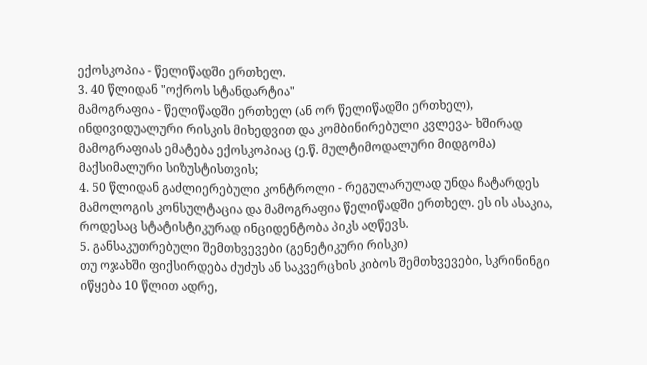ექოსკოპია - წელიწადში ერთხელ.
3. 40 წლიდან "ოქროს სტანდარტია"
მამოგრაფია - წელიწადში ერთხელ (ან ორ წელიწადში ერთხელ), ინდივიდუალური რისკის მიხედვით და კომბინირებული კვლევა- ხშირად მამოგრაფიას ემატება ექოსკოპიაც (ე.წ. მულტიმოდალური მიდგომა) მაქსიმალური სიზუსტისთვის;
4. 50 წლიდან გაძლიერებული კონტროლი - რეგულარულად უნდა ჩატარდეს მამოლოგის კონსულტაცია და მამოგრაფია წელიწადში ერთხელ. ეს ის ასაკია, როდესაც სტატისტიკურად ინციდენტობა პიკს აღწევს.
5. განსაკუთრებული შემთხვევები (გენეტიკური რისკი)
თუ ოჯახში ფიქსირდება ძუძუს ან საკვერცხის კიბოს შემთხვევები, სკრინინგი იწყება 10 წლით ადრე,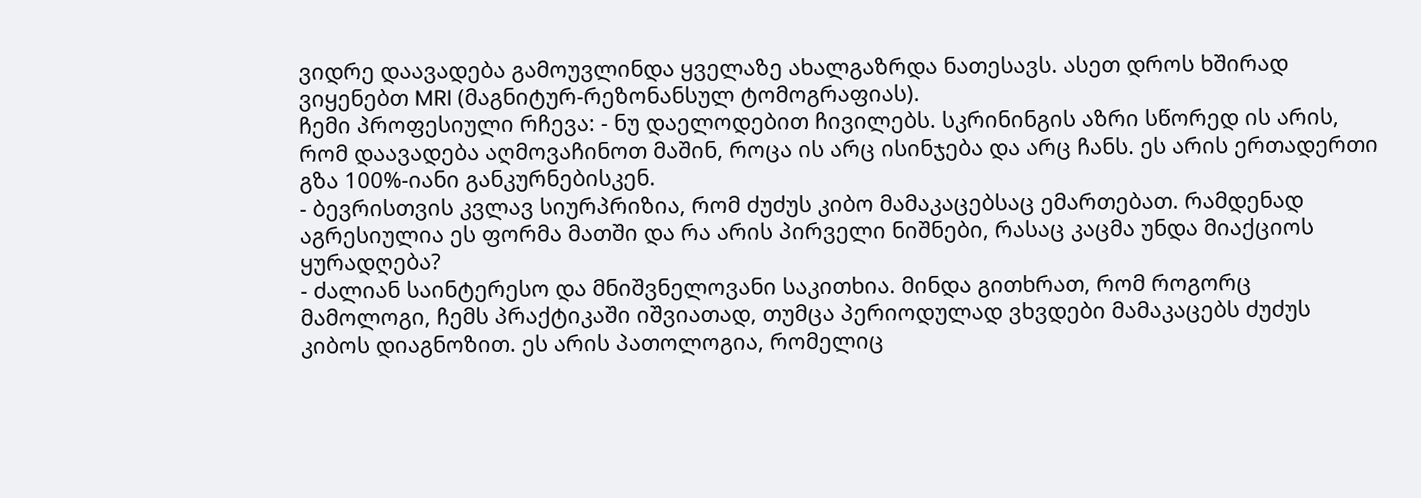ვიდრე დაავადება გამოუვლინდა ყველაზე ახალგაზრდა ნათესავს. ასეთ დროს ხშირად ვიყენებთ MRI (მაგნიტურ-რეზონანსულ ტომოგრაფიას).
ჩემი პროფესიული რჩევა: - ნუ დაელოდებით ჩივილებს. სკრინინგის აზრი სწორედ ის არის, რომ დაავადება აღმოვაჩინოთ მაშინ, როცა ის არც ისინჯება და არც ჩანს. ეს არის ერთადერთი გზა 100%-იანი განკურნებისკენ.
- ბევრისთვის კვლავ სიურპრიზია, რომ ძუძუს კიბო მამაკაცებსაც ემართებათ. რამდენად აგრესიულია ეს ფორმა მათში და რა არის პირველი ნიშნები, რასაც კაცმა უნდა მიაქციოს ყურადღება?
- ძალიან საინტერესო და მნიშვნელოვანი საკითხია. მინდა გითხრათ, რომ როგორც მამოლოგი, ჩემს პრაქტიკაში იშვიათად, თუმცა პერიოდულად ვხვდები მამაკაცებს ძუძუს კიბოს დიაგნოზით. ეს არის პათოლოგია, რომელიც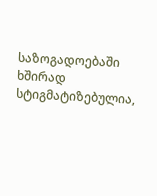საზოგადოებაში ხშირად სტიგმატიზებულია,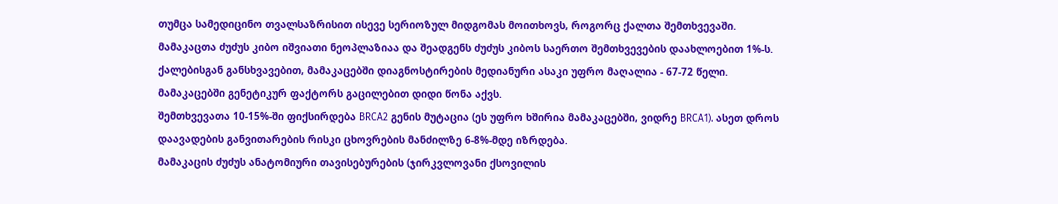თუმცა სამედიცინო თვალსაზრისით ისევე სერიოზულ მიდგომას მოითხოვს, როგორც ქალთა შემთხვევაში.
მამაკაცთა ძუძუს კიბო იშვიათი ნეოპლაზიაა და შეადგენს ძუძუს კიბოს საერთო შემთხვევების დაახლოებით 1%-ს.
ქალებისგან განსხვავებით, მამაკაცებში დიაგნოსტირების მედიანური ასაკი უფრო მაღალია - 67-72 წელი.
მამაკაცებში გენეტიკურ ფაქტორს გაცილებით დიდი წონა აქვს.
შემთხვევათა 10-15%-ში ფიქსირდება BRCA2 გენის მუტაცია (ეს უფრო ხშირია მამაკაცებში, ვიდრე BRCA1). ასეთ დროს დაავადების განვითარების რისკი ცხოვრების მანძილზე 6-8%-მდე იზრდება.
მამაკაცის ძუძუს ანატომიური თავისებურების (ჯირკვლოვანი ქსოვილის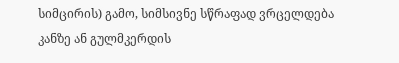სიმცირის) გამო, სიმსივნე სწრაფად ვრცელდება კანზე ან გულმკერდის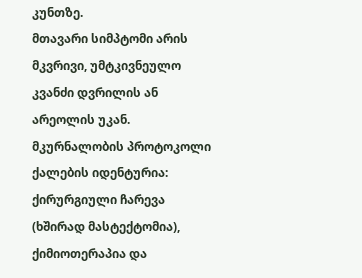კუნთზე.
მთავარი სიმპტომი არის მკვრივი, უმტკივნეულო კვანძი დვრილის ან არეოლის უკან.
მკურნალობის პროტოკოლი ქალების იდენტურია: ქირურგიული ჩარევა (ხშირად მასტექტომია), ქიმიოთერაპია და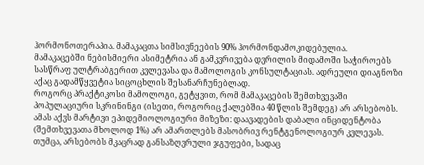ჰორმონოთერაპია. მამაკაცთა სიმსივნეების 90% ჰორმონდამოკიდებულია.
მამაკაცებში ნებისმიერი ასიმეტრია ან გამკვრივება დვრილის მიდამოში საჭიროებს სასწრაფ ულტრაბგერით კვლევასა და მამოლოგის კონსულტაციას. ადრეული დიაგნოზი აქაც გადამწყვეტია სიცოცხლის შესანარჩუნებლად.
როგორც პრაქტიკოსი მამოლოგი, გეტყვით, რომ მამაკაცების შემთხვევაში პოპულაციური სკრინინგი (ისეთი, როგორიც ქალებშია 40 წლის შემდეგ) არ არსებობს. ამას აქვს მარტივი ეპიდემიოლოგიური მიზეზი: დაავადების დაბალი ინციდენტობა (შემთხვევათა მხოლოდ 1%) არ ამართლებს მასობრივ რენტგენოლოგიურ კვლევას.
თუმცა, არსებობს მკაცრად განსაზღვრული ჯგუფები, სადაც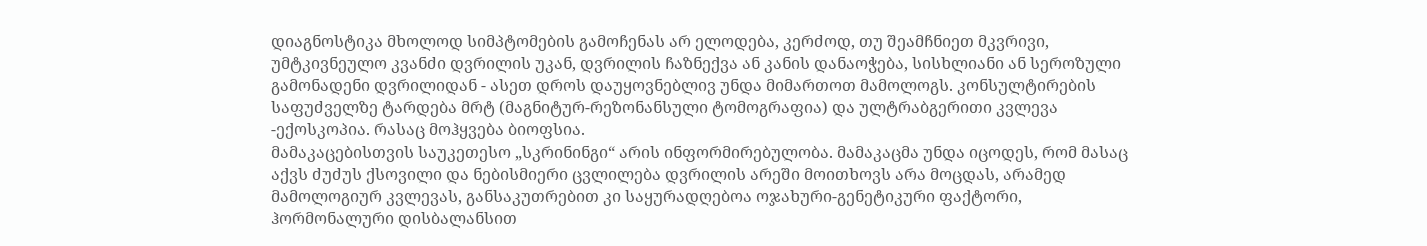დიაგნოსტიკა მხოლოდ სიმპტომების გამოჩენას არ ელოდება, კერძოდ, თუ შეამჩნიეთ მკვრივი, უმტკივნეულო კვანძი დვრილის უკან, დვრილის ჩაზნექვა ან კანის დანაოჭება, სისხლიანი ან სეროზული გამონადენი დვრილიდან - ასეთ დროს დაუყოვნებლივ უნდა მიმართოთ მამოლოგს. კონსულტირების საფუძველზე ტარდება მრტ (მაგნიტურ-რეზონანსული ტომოგრაფია) და ულტრაბგერითი კვლევა -ექოსკოპია. რასაც მოჰყვება ბიოფსია.
მამაკაცებისთვის საუკეთესო „სკრინინგი“ არის ინფორმირებულობა. მამაკაცმა უნდა იცოდეს, რომ მასაც აქვს ძუძუს ქსოვილი და ნებისმიერი ცვლილება დვრილის არეში მოითხოვს არა მოცდას, არამედ მამოლოგიურ კვლევას, განსაკუთრებით კი საყურადღებოა ოჯახური-გენეტიკური ფაქტორი, ჰორმონალური დისბალანსით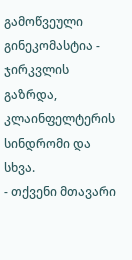გამოწვეული გინეკომასტია - ჯირკვლის გაზრდა, კლაინფელტერის სინდრომი და სხვა.
- თქვენი მთავარი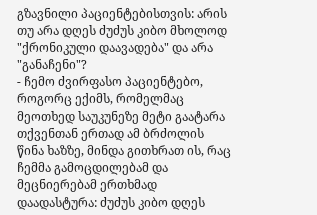გზავნილი პაციენტებისთვის: არის თუ არა დღეს ძუძუს კიბო მხოლოდ "ქრონიკული დაავადება" და არა "განაჩენი"?
- ჩემო ძვირფასო პაციენტებო, როგორც ექიმს, რომელმაც მეოთხედ საუკუნეზე მეტი გაატარა თქვენთან ერთად ამ ბრძოლის წინა ხაზზე, მინდა გითხრათ ის, რაც ჩემმა გამოცდილებამ და მეცნიერებამ ერთხმად დაადასტურა: ძუძუს კიბო დღეს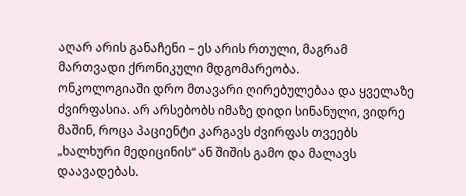აღარ არის განაჩენი – ეს არის რთული, მაგრამ მართვადი ქრონიკული მდგომარეობა.
ონკოლოგიაში დრო მთავარი ღირებულებაა და ყველაზე ძვირფასია. არ არსებობს იმაზე დიდი სინანული, ვიდრე მაშინ, როცა პაციენტი კარგავს ძვირფას თვეებს „ხალხური მედიცინის“ ან შიშის გამო და მალავს დაავადებას.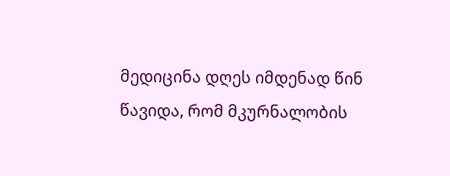მედიცინა დღეს იმდენად წინ წავიდა, რომ მკურნალობის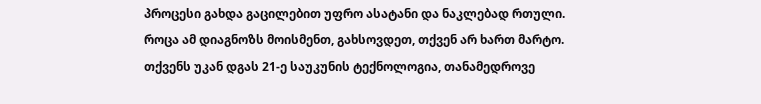პროცესი გახდა გაცილებით უფრო ასატანი და ნაკლებად რთული.
როცა ამ დიაგნოზს მოისმენთ, გახსოვდეთ, თქვენ არ ხართ მარტო. თქვენს უკან დგას 21-ე საუკუნის ტექნოლოგია, თანამედროვე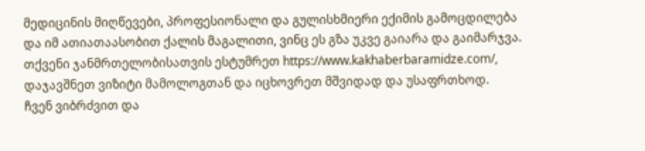მედიცინის მიღწევები, პროფესიონალი და გულისხმიერი ექიმის გამოცდილება და იმ ათიათაასობით ქალის მაგალითი, ვინც ეს გზა უკვე გაიარა და გაიმარჯვა.
თქვენი ჯანმრთელობისათვის ესტუმრეთ https://www.kakhaberbaramidze.com/, დაჯავშნეთ ვიზიტი მამოლოგთან და იცხოვრეთ მშვიდად და უსაფრთხოდ.
ჩვენ ვიბრძვით და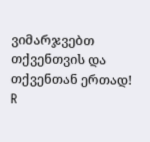ვიმარჯვებთ თქვენთვის და თქვენთან ერთად!
R